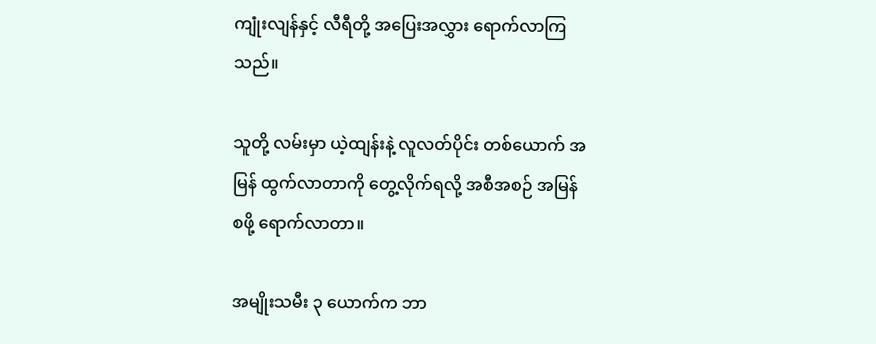ကျုံးလျန်နှင့် လီရီတို့ အပြေးအလွှား ရောက်လာကြသည်။

သူတို့ လမ်းမှာ ယဲ့ထျန်းနဲ့ လူလတ်ပိုင်း တစ်ယောက် အမြန် ထွက်လာတာကို တွေ့လိုက်ရလို့ အစီအစဉ် အမြန် စဖို့ ရောက်လာတာ။

အမျိုးသမီး ၃ ယောက်က ဘာ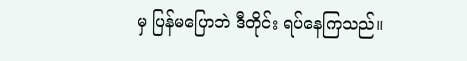မှ ပြန်မပြောဘဲ ဒီတိုင်း ရပ်နေကြသည်။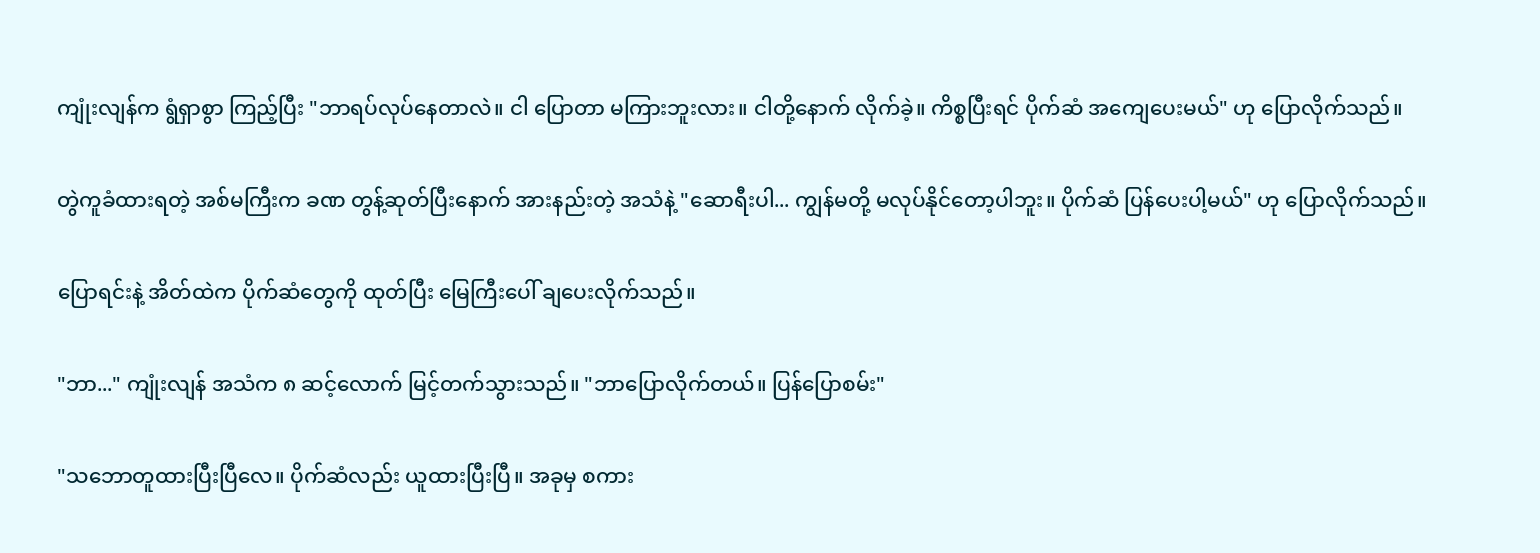ကျုံးလျန်က ရွံရှာစွာ ကြည့်ပြီး "ဘာရပ်လုပ်နေတာလဲ။ ငါ ပြောတာ မကြားဘူးလား။ ငါတို့နောက် လိုက်ခဲ့။ ကိစ္စပြီးရင် ပိုက်ဆံ အကျေပေးမယ်" ဟု ပြောလိုက်သည်။

တွဲကူခံထားရတဲ့ အစ်မကြီးက ခဏ တွန့်ဆုတ်ပြီးနောက် အားနည်းတဲ့ အသံနဲ့ "ဆောရီးပါ... ကျွန်မတို့ မလုပ်နိုင်တော့ပါဘူး။ ပိုက်ဆံ ပြန်ပေးပါ့မယ်" ဟု ပြောလိုက်သည်။

ပြောရင်းနဲ့ အိတ်ထဲက ပိုက်ဆံတွေကို ထုတ်ပြီး မြေကြီးပေါ် ချပေးလိုက်သည်။

"ဘာ..." ကျုံးလျန် အသံက ၈ ဆင့်လောက် မြင့်တက်သွားသည်။ "ဘာပြောလိုက်တယ်။ ပြန်ပြောစမ်း"

"သဘောတူထားပြီးပြီလေ။ ပိုက်ဆံလည်း ယူထားပြီးပြီ။ အခုမှ စကား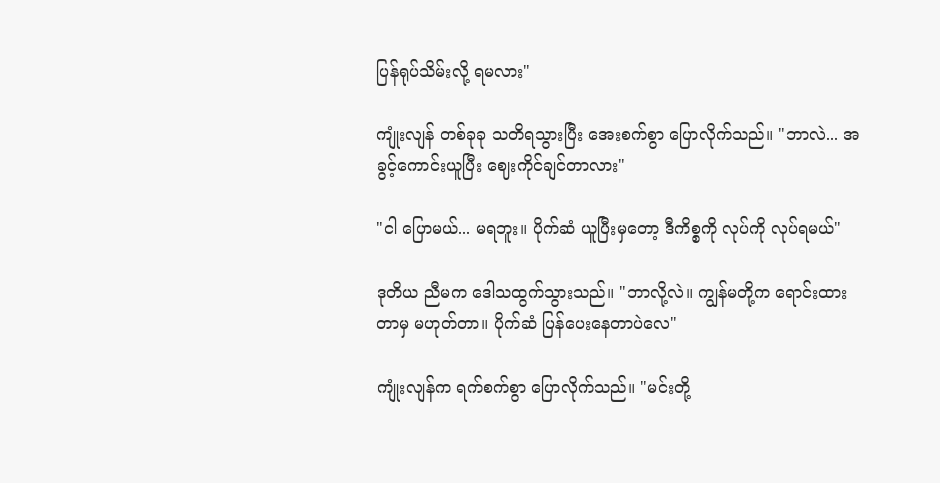ပြန်ရုပ်သိမ်းလို့ ရမလား"

ကျုံးလျန် တစ်ခုခု သတိရသွားပြီး အေးစက်စွာ ပြောလိုက်သည်။ "ဘာလဲ... အခွင့်ကောင်းယူပြီး ဈေးကိုင်ချင်တာလား"

"ငါ ပြောမယ်... မရဘူး။ ပိုက်ဆံ ယူပြီးမှတော့ ဒီကိစ္စကို လုပ်ကို လုပ်ရမယ်"

ဒုတိယ ညီမက ဒေါသထွက်သွားသည်။ "ဘာလို့လဲ။ ကျွန်မတို့က ရောင်းထားတာမှ မဟုတ်တာ။ ပိုက်ဆံ ပြန်ပေးနေတာပဲလေ"

ကျုံးလျန်က ရက်စက်စွာ ပြောလိုက်သည်။ "မင်းတို့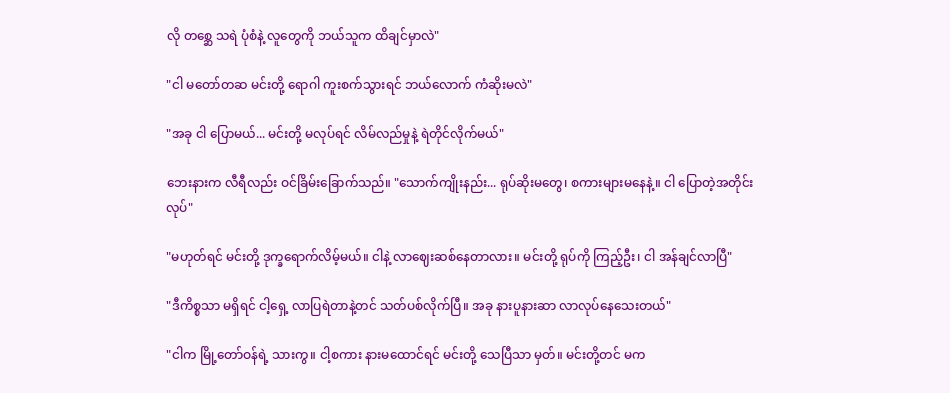လို တစ္ဆေ သရဲ ပုံစံနဲ့ လူတွေကို ဘယ်သူက ထိချင်မှာလဲ"

"ငါ မတော်တဆ မင်းတို့ ရောဂါ ကူးစက်သွားရင် ဘယ်လောက် ကံဆိုးမလဲ"

"အခု ငါ ပြောမယ်... မင်းတို့ မလုပ်ရင် လိမ်လည်မှုနဲ့ ရဲတိုင်လိုက်မယ်"

ဘေးနားက လီရီလည်း ဝင်ခြိမ်းခြောက်သည်။ "သောက်ကျိုးနည်း... ရုပ်ဆိုးမတွေ၊ စကားများမနေနဲ့။ ငါ ပြောတဲ့အတိုင်း လုပ်"

"မဟုတ်ရင် မင်းတို့ ဒုက္ခရောက်လိမ့်မယ်။ ငါနဲ့ လာဈေးဆစ်နေတာလား။ မင်းတို့ ရုပ်ကို ကြည့်ဦး၊ ငါ အန်ချင်လာပြီ"

"ဒီကိစ္စသာ မရှိရင် ငါ့ရှေ့ လာပြရဲတာနဲ့တင် သတ်ပစ်လိုက်ပြီ။ အခု နားပူနားဆာ လာလုပ်နေသေးတယ်"

"ငါက မြို့တော်ဝန်ရဲ့ သားကွ။ ငါ့စကား နားမထောင်ရင် မင်းတို့ သေပြီသာ မှတ်။ မင်းတို့တင် မက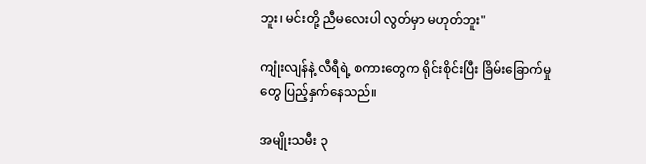ဘူး၊ မင်းတို့ ညီမလေးပါ လွတ်မှာ မဟုတ်ဘူး"

ကျုံးလျန်နဲ့ လီရီရဲ့ စကားတွေက ရိုင်းစိုင်းပြီး ခြိမ်းခြောက်မှုတွေ ပြည့်နှက်နေသည်။

အမျိုးသမီး ၃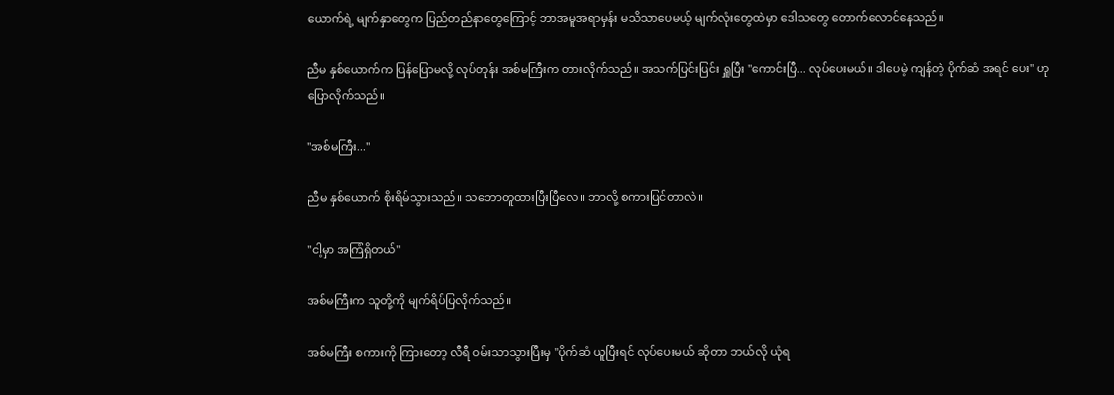ယောက်ရဲ့ မျက်နှာတွေက ပြည်တည်နာတွေကြောင့် ဘာအမူအရာမှန်း မသိသာပေမယ့် မျက်လုံးတွေထဲမှာ ဒေါသတွေ တောက်လောင်နေသည်။

ညီမ နှစ်ယောက်က ပြန်ပြောမလို့ လုပ်တုန်း အစ်မကြီးက တားလိုက်သည်။ အသက်ပြင်းပြင်း ရှူပြီး "ကောင်းပြီ... လုပ်ပေးမယ်။ ဒါပေမဲ့ ကျန်တဲ့ ပိုက်ဆံ အရင် ပေး" ဟု ပြောလိုက်သည်။

"အစ်မကြီး..."

ညီမ နှစ်ယောက် စိုးရိမ်သွားသည်။ သဘောတူထားပြီးပြီလေ။ ဘာလို့ စကားပြင်တာလဲ။

"ငါ့မှာ အကြံရှိတယ်"

အစ်မကြီးက သူတို့ကို မျက်ရိပ်ပြလိုက်သည်။

အစ်မကြီး စကားကို ကြားတော့ လီရီ ဝမ်းသာသွားပြီးမှ "ပိုက်ဆံ ယူပြီးရင် လုပ်ပေးမယ် ဆိုတာ ဘယ်လို ယုံရ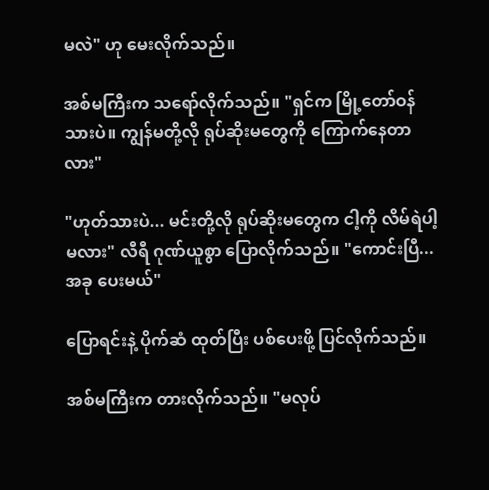မလဲ" ဟု မေးလိုက်သည်။

အစ်မကြီးက သရော်လိုက်သည်။ "ရှင်က မြို့တော်ဝန် သားပဲ။ ကျွန်မတို့လို ရုပ်ဆိုးမတွေကို ကြောက်နေတာလား"

"ဟုတ်သားပဲ... မင်းတို့လို ရုပ်ဆိုးမတွေက ငါ့ကို လိမ်ရဲပါ့မလား" လီရီ ဂုဏ်ယူစွာ ပြောလိုက်သည်။ "ကောင်းပြီ... အခု ပေးမယ်"

ပြောရင်းနဲ့ ပိုက်ဆံ ထုတ်ပြီး ပစ်ပေးဖို့ ပြင်လိုက်သည်။

အစ်မကြီးက တားလိုက်သည်။ "မလုပ်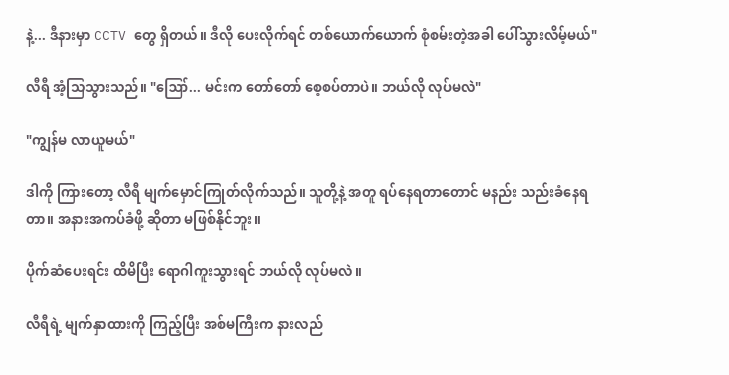နဲ့... ဒီနားမှာ CCTV တွေ ရှိတယ်။ ဒီလို ပေးလိုက်ရင် တစ်ယောက်ယောက် စုံစမ်းတဲ့အခါ ပေါ်သွားလိမ့်မယ်"

လီရီ အံ့သြသွားသည်။ "ဪ... မင်းက တော်တော် စေ့စပ်တာပဲ။ ဘယ်လို လုပ်မလဲ"

"ကျွန်မ လာယူမယ်"

ဒါကို ကြားတော့ လီရီ မျက်မှောင်ကြုတ်လိုက်သည်။ သူတို့နဲ့ အတူ ရပ်နေရတာတောင် မနည်း သည်းခံနေရတာ။ အနားအကပ်ခံဖို့ ဆိုတာ မဖြစ်နိုင်ဘူး။

ပိုက်ဆံပေးရင်း ထိမိပြီး ရောဂါကူးသွားရင် ဘယ်လို လုပ်မလဲ။

လီရီရဲ့ မျက်နှာထားကို ကြည့်ပြီး အစ်မကြီးက နားလည်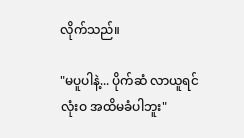လိုက်သည်။

"မပူပါနဲ့... ပိုက်ဆံ လာယူရင် လုံးဝ အထိမခံပါဘူး"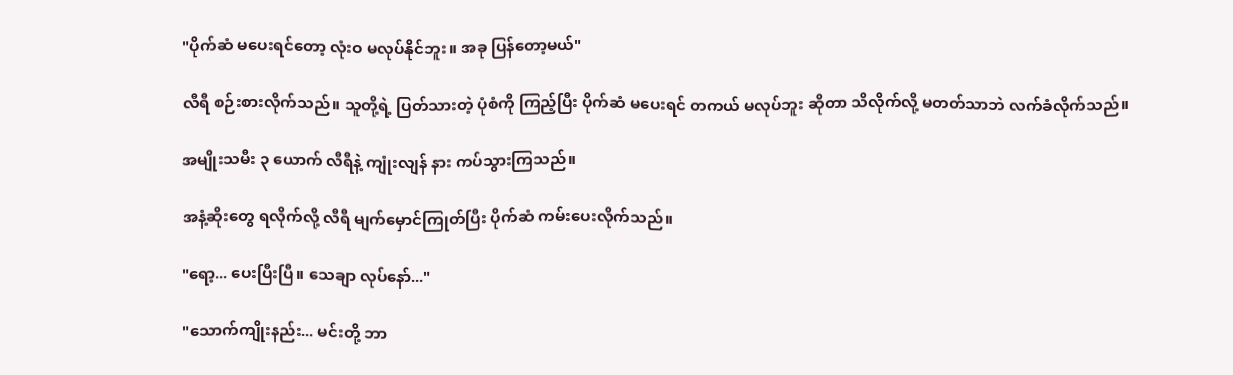"ပိုက်ဆံ မပေးရင်တော့ လုံးဝ မလုပ်နိုင်ဘူး။ အခု ပြန်တော့မယ်"

လီရီ စဉ်းစားလိုက်သည်။ သူတို့ရဲ့ ပြတ်သားတဲ့ ပုံစံကို ကြည့်ပြီး ပိုက်ဆံ မပေးရင် တကယ် မလုပ်ဘူး ဆိုတာ သိလိုက်လို့ မတတ်သာဘဲ လက်ခံလိုက်သည်။

အမျိုးသမီး ၃ ယောက် လီရီနဲ့ ကျုံးလျန် နား ကပ်သွားကြသည်။

အနံ့ဆိုးတွေ ရလိုက်လို့ လီရီ မျက်မှောင်ကြုတ်ပြီး ပိုက်ဆံ ကမ်းပေးလိုက်သည်။

"ရော့... ပေးပြီးပြီ။ သေချာ လုပ်နော်..."

"သောက်ကျိုးနည်း... မင်းတို့ ဘာ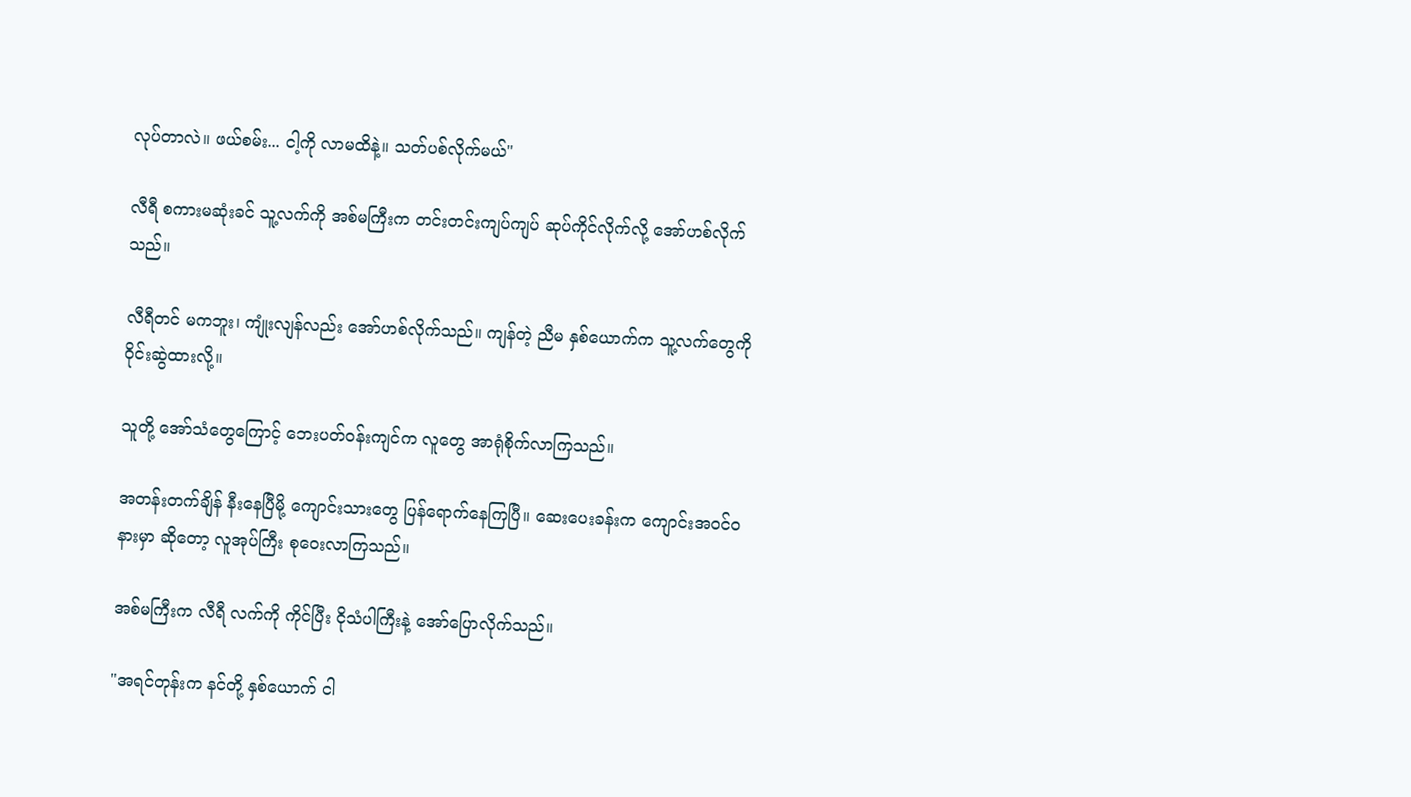လုပ်တာလဲ။ ဖယ်စမ်း... ငါ့ကို လာမထိနဲ့။ သတ်ပစ်လိုက်မယ်"

လီရီ စကားမဆုံးခင် သူ့လက်ကို အစ်မကြီးက တင်းတင်းကျပ်ကျပ် ဆုပ်ကိုင်လိုက်လို့ အော်ဟစ်လိုက်သည်။

လီရီတင် မကဘူး၊ ကျုံးလျန်လည်း အော်ဟစ်လိုက်သည်။ ကျန်တဲ့ ညီမ နှစ်ယောက်က သူ့လက်တွေကို ဝိုင်းဆွဲထားလို့။

သူတို့ အော်သံတွေကြောင့် ဘေးပတ်ဝန်းကျင်က လူတွေ အာရုံစိုက်လာကြသည်။

အတန်းတက်ချိန် နီးနေပြီမို့ ကျောင်းသားတွေ ပြန်ရောက်နေကြပြီ။ ဆေးပေးခန်းက ကျောင်းအ၀င်ဝနားမှာ ဆိုတော့ လူအုပ်ကြီး စုဝေးလာကြသည်။

အစ်မကြီးက လီရီ လက်ကို ကိုင်ပြီး ငိုသံပါကြီးနဲ့ အော်ပြောလိုက်သည်။

"အရင်တုန်းက နင်တို့ နှစ်ယောက် ငါ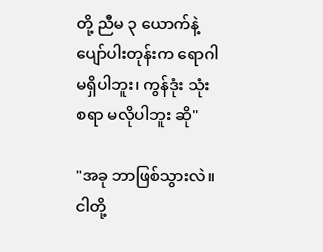တို့ ညီမ ၃ ယောက်နဲ့ ပျော်ပါးတုန်းက ရောဂါ မရှိပါဘူး၊ ကွန်ဒုံး သုံးစရာ မလိုပါဘူး ဆို"

"အခု ဘာဖြစ်သွားလဲ။ ငါတို့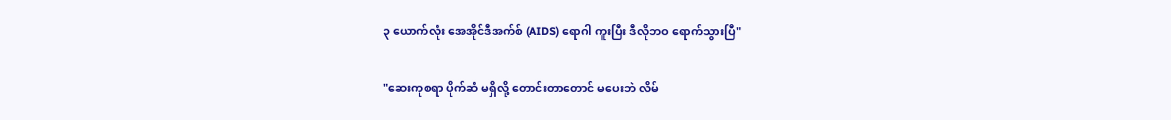၃ ယောက်လုံး အေအိုင်ဒီအက်စ် (AIDS) ရောဂါ ကူးပြီး ဒီလိုဘဝ ရောက်သွားပြီ"

"ဆေးကုစရာ ပိုက်ဆံ မရှိလို့ တောင်းတာတောင် မပေးဘဲ လိမ်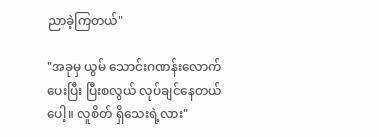ညာခဲ့ကြတယ်"

"အခုမှ ယွမ် သောင်းဂဏန်းလောက် ပေးပြီး ပြီးစလွယ် လုပ်ချင်နေတယ်ပေါ့။ လူစိတ် ရှိသေးရဲ့လား"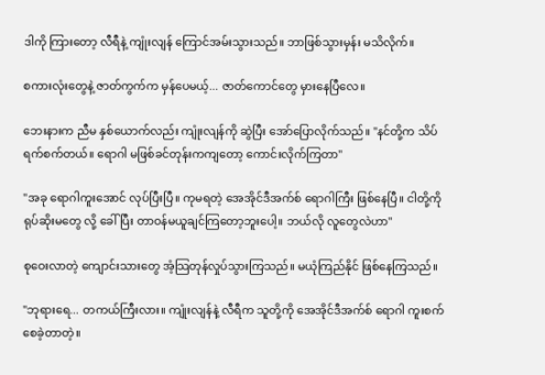ဒါကို ကြားတော့ လီရီနဲ့ ကျုံးလျန် ကြောင်အမ်းသွားသည်။ ဘာဖြစ်သွားမှန်း မသိလိုက်။

စကားလုံးတွေနဲ့ ဇာတ်ကွက်က မှန်ပေမယ့်... ဇာတ်ကောင်တွေ မှားနေပြီလေ။

ဘေးနားက ညီမ နှစ်ယောက်လည်း ကျုံးလျန်ကို ဆွဲပြီး အော်ပြောလိုက်သည်။ "နင်တို့က သိပ်ရက်စက်တယ်။ ရောဂါ မဖြစ်ခင်တုန်းကကျတော့ ကောင်းလိုက်ကြတာ"

"အခု ရောဂါကူးအောင် လုပ်ပြီးပြီ။ ကုမရတဲ့ အေအိုင်ဒီအက်စ် ရောဂါကြီး ဖြစ်နေပြီ။ ငါတို့ကို ရုပ်ဆိုးမတွေ လို့ ခေါ်ပြီး တာဝန်မယူချင်ကြတော့ဘူးပေါ့။ ဘယ်လို လူတွေလဲဟာ"

စုဝေးလာတဲ့ ကျောင်းသားတွေ အံ့သြတုန်လှုပ်သွားကြသည်။ မယုံကြည်နိုင် ဖြစ်နေကြသည်။

"ဘုရားရေ... တကယ်ကြီးလား။ ကျုံးလျန်နဲ့ လီရီက သူတို့ကို အေအိုင်ဒီအက်စ် ရောဂါ ကူးစက်စေခဲ့တာတဲ့။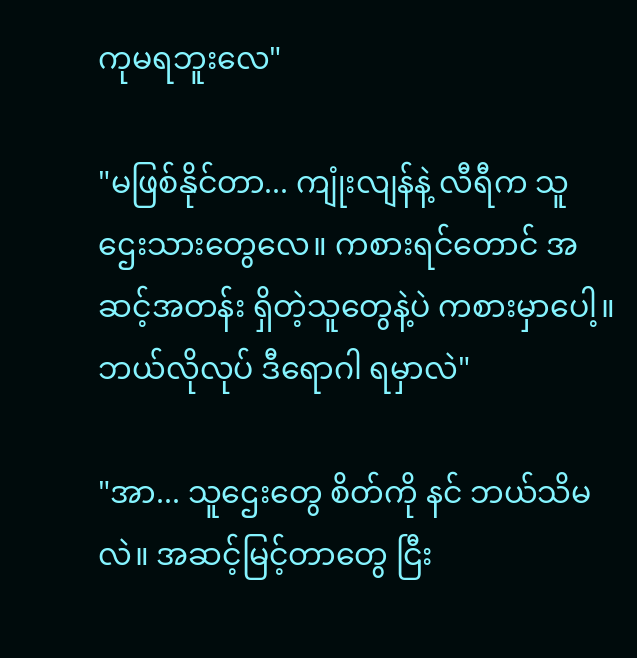ကုမရဘူးလေ"

"မဖြစ်နိုင်တာ... ကျုံးလျန်နဲ့ လီရီက သူဌေးသားတွေလေ။ ကစားရင်တောင် အဆင့်အတန်း ရှိတဲ့သူတွေနဲ့ပဲ ကစားမှာပေါ့။ ဘယ်လိုလုပ် ဒီရောဂါ ရမှာလဲ"

"အာ... သူဌေးတွေ စိတ်ကို နင် ဘယ်သိမလဲ။ အဆင့်မြင့်တာတွေ ငြီး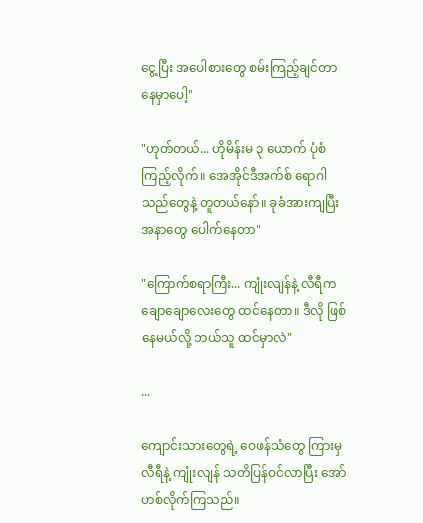ငွေ့ပြီး အပေါစားတွေ စမ်းကြည့်ချင်တာ နေမှာပေါ့"

"ဟုတ်တယ်... ဟိုမိန်းမ ၃ ယောက် ပုံစံ ကြည့်လိုက်။ အေအိုင်ဒီအက်စ် ရောဂါသည်တွေနဲ့ တူတယ်နော်။ ခုခံအားကျပြီး အနာတွေ ပေါက်နေတာ"

"ကြောက်စရာကြီး... ကျုံးလျန်နဲ့ လီရီက ချောချောလေးတွေ ထင်နေတာ။ ဒီလို ဖြစ်နေမယ်လို့ ဘယ်သူ ထင်မှာလဲ"

...

ကျောင်းသားတွေရဲ့ ဝေဖန်သံတွေ ကြားမှ လီရီနဲ့ ကျုံးလျန် သတိပြန်ဝင်လာပြီး အော်ဟစ်လိုက်ကြသည်။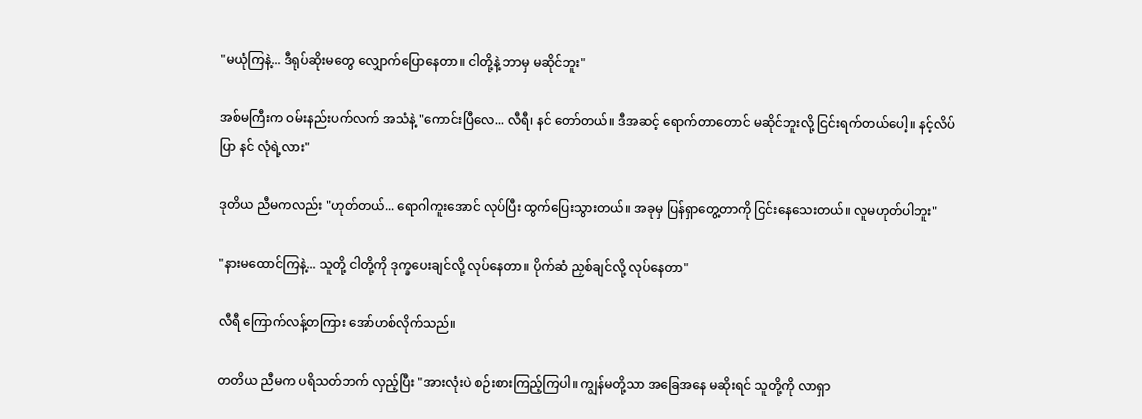"မယုံကြနဲ့... ဒီရုပ်ဆိုးမတွေ လျှောက်ပြောနေတာ။ ငါတို့နဲ့ ဘာမှ မဆိုင်ဘူး"

အစ်မကြီးက ဝမ်းနည်းပက်လက် အသံနဲ့ "ကောင်းပြီလေ... လီရီ၊ နင် တော်တယ်။ ဒီအဆင့် ရောက်တာတောင် မဆိုင်ဘူးလို့ ငြင်းရက်တယ်ပေါ့။ နင့်လိပ်ပြာ နင် လုံရဲ့လား"

ဒုတိယ ညီမကလည်း "ဟုတ်တယ်... ရောဂါကူးအောင် လုပ်ပြီး ထွက်ပြေးသွားတယ်။ အခုမှ ပြန်ရှာတွေ့တာကို ငြင်းနေသေးတယ်။ လူမဟုတ်ပါဘူး"

"နားမထောင်ကြနဲ့... သူတို့ ငါတို့ကို ဒုက္ခပေးချင်လို့ လုပ်နေတာ။ ပိုက်ဆံ ညှစ်ချင်လို့ လုပ်နေတာ"

လီရီ ကြောက်လန့်တကြား အော်ဟစ်လိုက်သည်။

တတိယ ညီမက ပရိသတ်ဘက် လှည့်ပြီး "အားလုံးပဲ စဉ်းစားကြည့်ကြပါ။ ကျွန်မတို့သာ အခြေအနေ မဆိုးရင် သူတို့ကို လာရှာ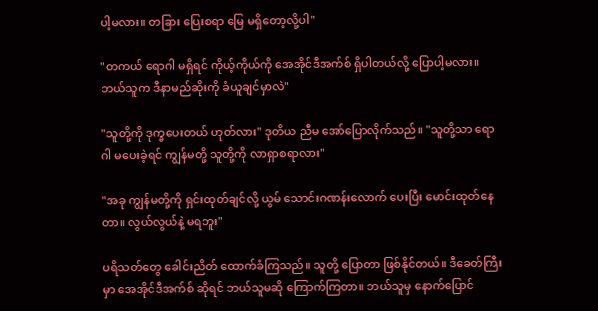ပါ့မလား။ တခြား ပြေးစရာ မြေ မရှိတော့လို့ပါ"

"တကယ် ရောဂါ မရှိရင် ကိုယ့်ကိုယ်ကို အေအိုင်ဒီအက်စ် ရှိပါတယ်လို့ ပြောပါ့မလား။ ဘယ်သူက ဒီနာမည်ဆိုးကို ခံယူချင်မှာလဲ"

"သူတို့ကို ဒုက္ခပေးတယ် ဟုတ်လား" ဒုတိယ ညီမ အော်ပြောလိုက်သည်။ "သူတို့သာ ရောဂါ မပေးခဲ့ရင် ကျွန်မတို့ သူတို့ကို လာရှာစရာလား"

"အခု ကျွန်မတို့ကို ရှင်းထုတ်ချင်လို့ ယွမ် သောင်းဂဏန်းလောက် ပေးပြီး မောင်းထုတ်နေတာ။ လွယ်လွယ်နဲ့ မရဘူး"

ပရိသတ်တွေ ခေါင်းညိတ် ထောက်ခံကြသည်။ သူတို့ ပြောတာ ဖြစ်နိုင်တယ်။ ဒီခေတ်ကြီးမှာ အေအိုင်ဒီအက်စ် ဆိုရင် ဘယ်သူမဆို ကြောက်ကြတာ။ ဘယ်သူမှ နောက်ပြောင်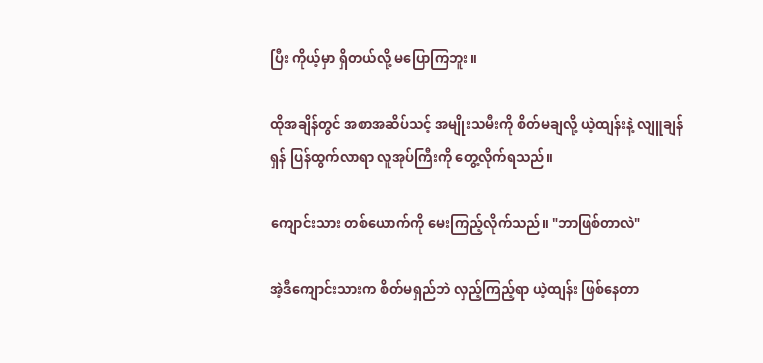ပြီး ကိုယ့်မှာ ရှိတယ်လို့ မပြောကြဘူး။

ထိုအချိန်တွင် အစာအဆိပ်သင့် အမျိုးသမီးကို စိတ်မချလို့ ယဲ့ထျန်းနဲ့ လျူချန်ရှန် ပြန်ထွက်လာရာ လူအုပ်ကြီးကို တွေ့လိုက်ရသည်။

ကျောင်းသား တစ်ယောက်ကို မေးကြည့်လိုက်သည်။ "ဘာဖြစ်တာလဲ"

အဲ့ဒီကျောင်းသားက စိတ်မရှည်ဘဲ လှည့်ကြည့်ရာ ယဲ့ထျန်း ဖြစ်နေတာ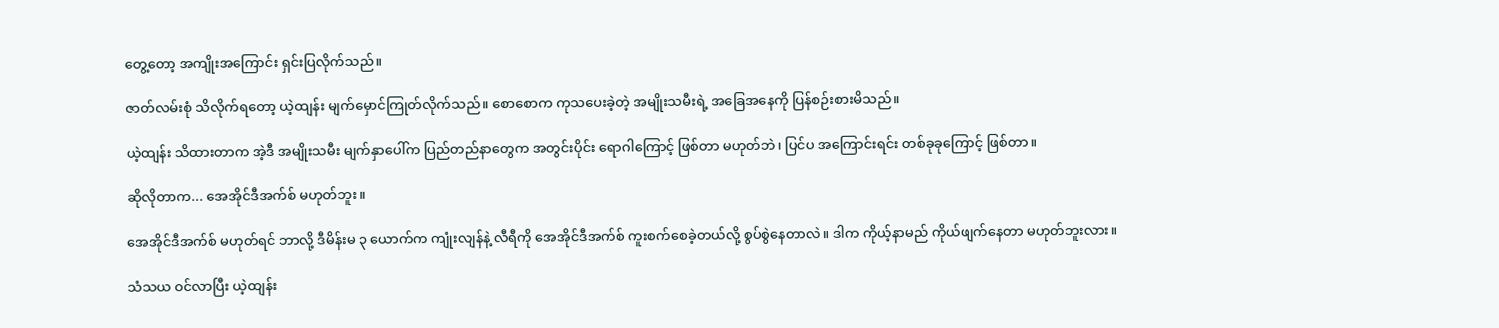တွေ့တော့ အကျိုးအကြောင်း ရှင်းပြလိုက်သည်။

ဇာတ်လမ်းစုံ သိလိုက်ရတော့ ယဲ့ထျန်း မျက်မှောင်ကြုတ်လိုက်သည်။ စောစောက ကုသပေးခဲ့တဲ့ အမျိုးသမီးရဲ့ အခြေအနေကို ပြန်စဉ်းစားမိသည်။

ယဲ့ထျန်း သိထားတာက အဲ့ဒီ အမျိုးသမီး မျက်နှာပေါ်က ပြည်တည်နာတွေက အတွင်းပိုင်း ရောဂါကြောင့် ဖြစ်တာ မဟုတ်ဘဲ၊ ပြင်ပ အကြောင်းရင်း တစ်ခုခုကြောင့် ဖြစ်တာ။

ဆိုလိုတာက... အေအိုင်ဒီအက်စ် မဟုတ်ဘူး။

အေအိုင်ဒီအက်စ် မဟုတ်ရင် ဘာလို့ ဒီမိန်းမ ၃ ယောက်က ကျုံးလျန်နဲ့ လီရီကို အေအိုင်ဒီအက်စ် ကူးစက်စေခဲ့တယ်လို့ စွပ်စွဲနေတာလဲ။ ဒါက ကိုယ့်နာမည် ကိုယ်ဖျက်နေတာ မဟုတ်ဘူးလား။

သံသယ ဝင်လာပြီး ယဲ့ထျန်း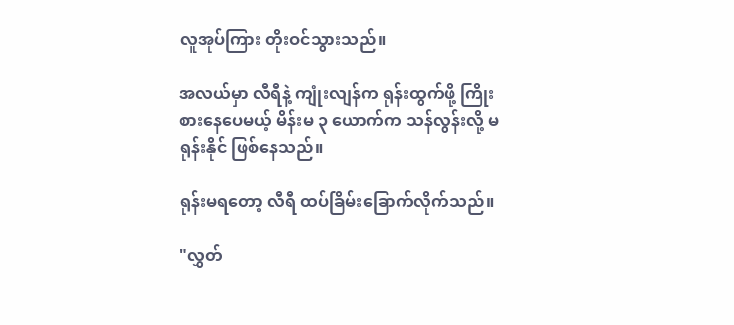လူအုပ်ကြား တိုးဝင်သွားသည်။

အလယ်မှာ လီရီနဲ့ ကျုံးလျန်က ရုန်းထွက်ဖို့ ကြိုးစားနေပေမယ့် မိန်းမ ၃ ယောက်က သန်လွန်းလို့ မရုန်းနိုင် ဖြစ်နေသည်။

ရုန်းမရတော့ လီရီ ထပ်ခြိမ်းခြောက်လိုက်သည်။

"လွှတ်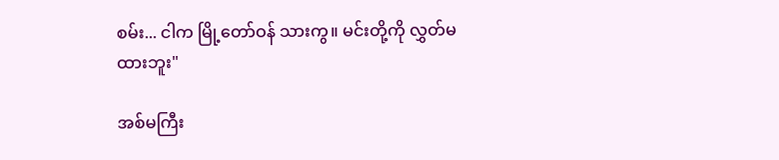စမ်း... ငါက မြို့တော်ဝန် သားကွ။ မင်းတို့ကို လွှတ်မထားဘူး"

အစ်မကြီး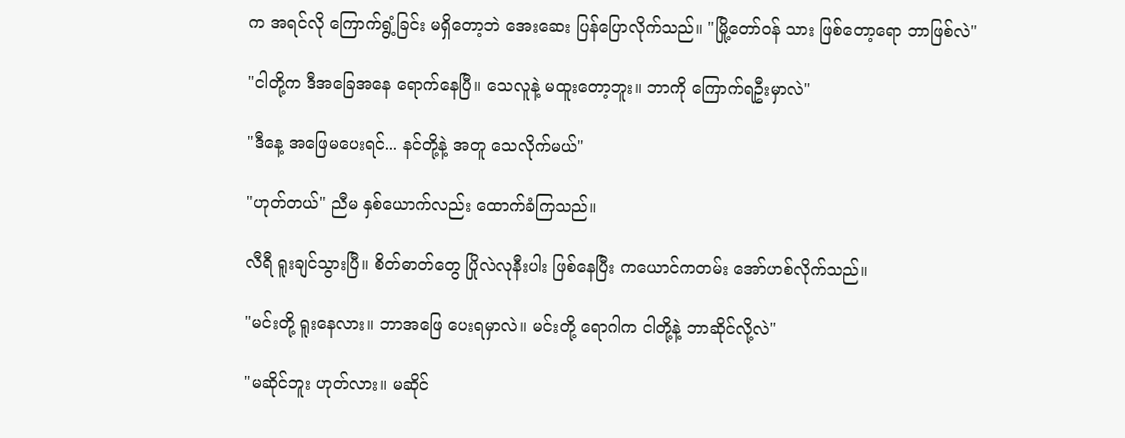က အရင်လို ကြောက်ရွံ့ခြင်း မရှိတော့ဘဲ အေးဆေး ပြန်ပြောလိုက်သည်။ "မြို့တော်ဝန် သား ဖြစ်တော့ရော ဘာဖြစ်လဲ"

"ငါတို့က ဒီအခြေအနေ ရောက်နေပြီ။ သေလူနဲ့ မထူးတော့ဘူး။ ဘာကို ကြောက်ရဦးမှာလဲ"

"ဒီနေ့ အဖြေမပေးရင်... နင်တို့နဲ့ အတူ သေလိုက်မယ်"

"ဟုတ်တယ်" ညီမ နှစ်ယောက်လည်း ထောက်ခံကြသည်။

လီရီ ရူးချင်သွားပြီ။ စိတ်ဓာတ်တွေ ပြိုလဲလုနီးပါး ဖြစ်နေပြီး ကယောင်ကတမ်း အော်ဟစ်လိုက်သည်။

"မင်းတို့ ရူးနေလား။ ဘာအဖြေ ပေးရမှာလဲ။ မင်းတို့ ရောဂါက ငါတို့နဲ့ ဘာဆိုင်လို့လဲ"

"မဆိုင်ဘူး ဟုတ်လား။ မဆိုင်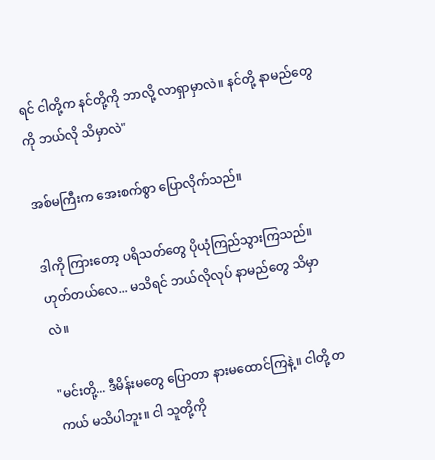ရင် ငါတို့က နင်တို့ကို ဘာလို့ လာရှာမှာလဲ။ နင်တို့ နာမည်တွေကို ဘယ်လို သိမှာလဲ"

အစ်မကြီးက အေးစက်စွာ ပြောလိုက်သည်။

ဒါကို ကြားတော့ ပရိသတ်တွေ ပိုယုံကြည်သွားကြသည်။ ဟုတ်တယ်လေ... မသိရင် ဘယ်လိုလုပ် နာမည်တွေ သိမှာလဲ။

"မင်းတို့... ဒီမိန်းမတွေ ပြောတာ နားမထောင်ကြနဲ့။ ငါတို့ တကယ် မသိပါဘူး။ ငါ သူတို့ကို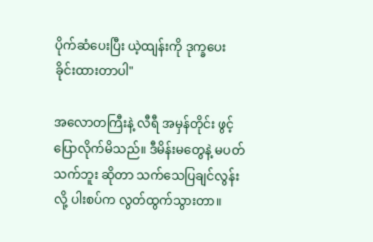ပိုက်ဆံပေးပြီး ယဲ့ထျန်းကို ဒုက္ခပေးခိုင်းထားတာပါ"

အလောတကြီးနဲ့ လီရီ အမှန်တိုင်း ဖွင့်ပြောလိုက်မိသည်။ ဒီမိန်းမတွေနဲ့ မပတ်သက်ဘူး ဆိုတာ သက်သေပြချင်လွန်းလို့ ပါးစပ်က လွတ်ထွက်သွားတာ။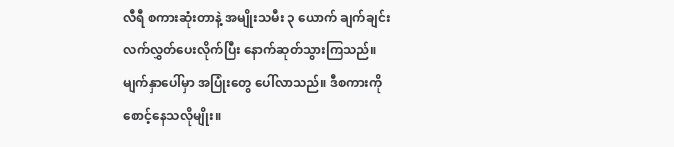လီရီ စကားဆုံးတာနဲ့ အမျိုးသမီး ၃ ယောက် ချက်ချင်း လက်လွှတ်ပေးလိုက်ပြီး နောက်ဆုတ်သွားကြသည်။ မျက်နှာပေါ်မှာ အပြုံးတွေ ပေါ်လာသည်။ ဒီစကားကို စောင့်နေသလိုမျိုး။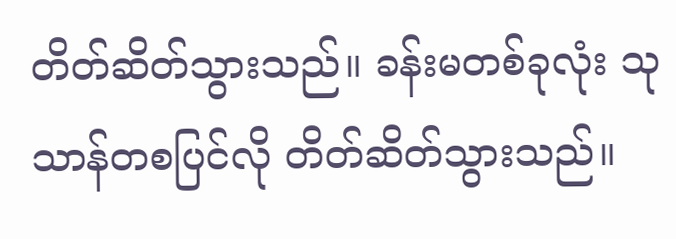တိတ်ဆိတ်သွားသည်။ ခန်းမတစ်ခုလုံး သုသာန်တစပြင်လို တိတ်ဆိတ်သွားသည်။